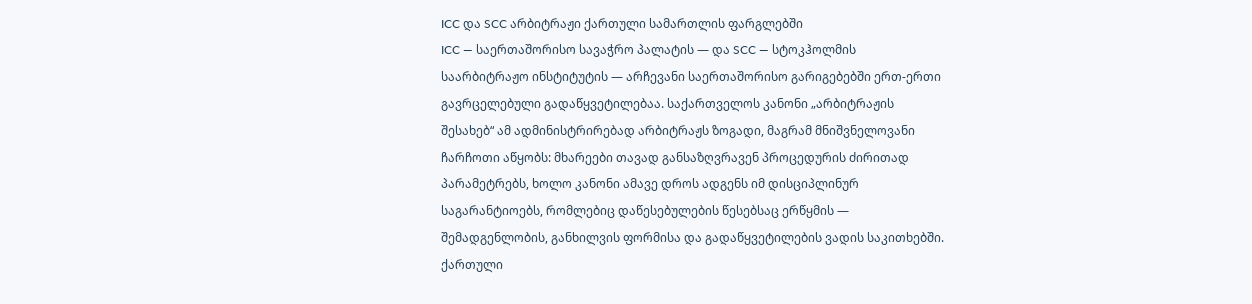ICC და SCC არბიტრაჟი ქართული სამართლის ფარგლებში
ICC — საერთაშორისო სავაჭრო პალატის — და SCC — სტოკჰოლმის საარბიტრაჟო ინსტიტუტის — არჩევანი საერთაშორისო გარიგებებში ერთ-ერთი გავრცელებული გადაწყვეტილებაა. საქართველოს კანონი „არბიტრაჟის შესახებ“ ამ ადმინისტრირებად არბიტრაჟს ზოგადი, მაგრამ მნიშვნელოვანი ჩარჩოთი აწყობს: მხარეები თავად განსაზღვრავენ პროცედურის ძირითად პარამეტრებს, ხოლო კანონი ამავე დროს ადგენს იმ დისციპლინურ საგარანტიოებს, რომლებიც დაწესებულების წესებსაც ერწყმის — შემადგენლობის, განხილვის ფორმისა და გადაწყვეტილების ვადის საკითხებში.
ქართული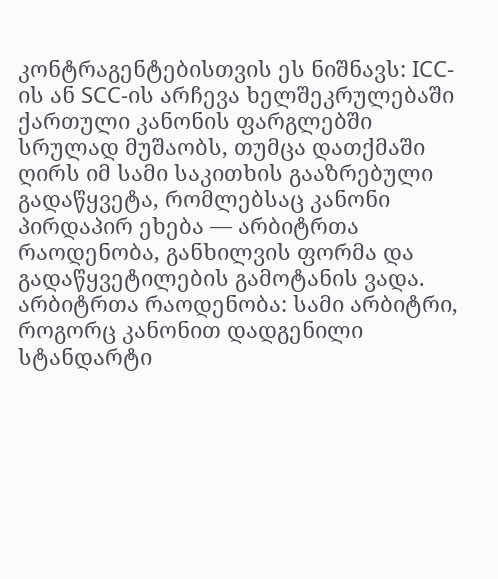კონტრაგენტებისთვის ეს ნიშნავს: ICC-ის ან SCC-ის არჩევა ხელშეკრულებაში ქართული კანონის ფარგლებში სრულად მუშაობს, თუმცა დათქმაში ღირს იმ სამი საკითხის გააზრებული გადაწყვეტა, რომლებსაც კანონი პირდაპირ ეხება — არბიტრთა რაოდენობა, განხილვის ფორმა და გადაწყვეტილების გამოტანის ვადა.
არბიტრთა რაოდენობა: სამი არბიტრი, როგორც კანონით დადგენილი სტანდარტი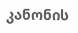კანონის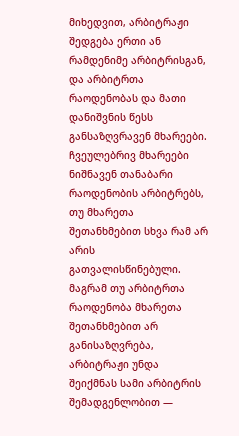მიხედვით, არბიტრაჟი შედგება ერთი ან რამდენიმე არბიტრისგან, და არბიტრთა რაოდენობას და მათი დანიშვნის წესს განსაზღვრავენ მხარეები. ჩვეულებრივ მხარეები ნიშნავენ თანაბარი რაოდენობის არბიტრებს, თუ მხარეთა შეთანხმებით სხვა რამ არ არის გათვალისწინებული. მაგრამ თუ არბიტრთა რაოდენობა მხარეთა შეთანხმებით არ განისაზღვრება, არბიტრაჟი უნდა შეიქმნას სამი არბიტრის შემადგენლობით —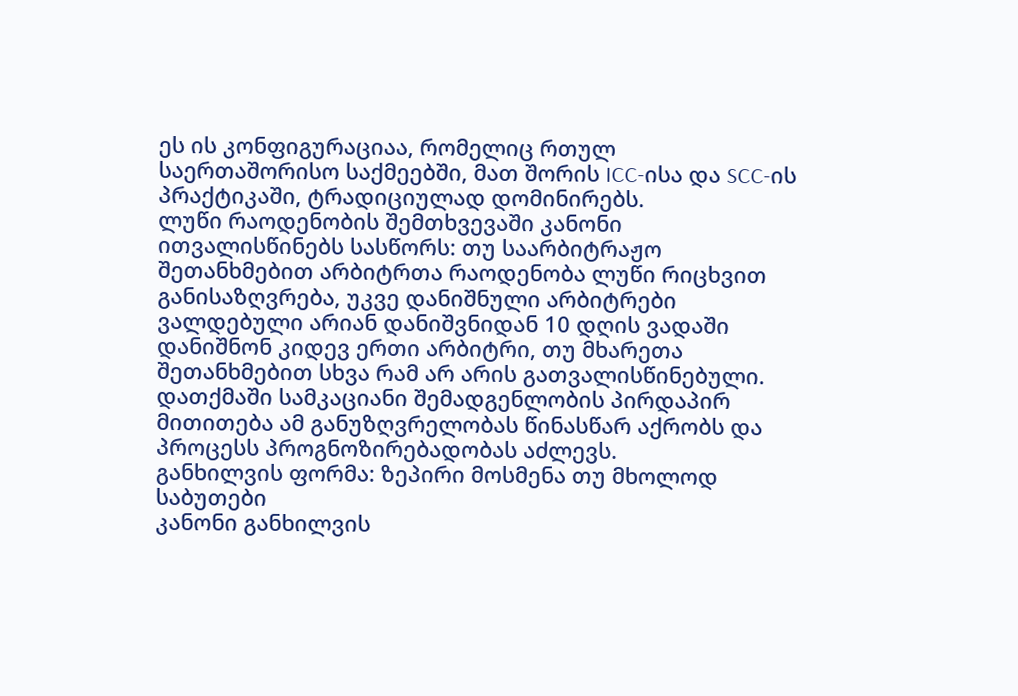ეს ის კონფიგურაციაა, რომელიც რთულ საერთაშორისო საქმეებში, მათ შორის ICC-ისა და SCC-ის პრაქტიკაში, ტრადიციულად დომინირებს.
ლუწი რაოდენობის შემთხვევაში კანონი ითვალისწინებს სასწორს: თუ საარბიტრაჟო შეთანხმებით არბიტრთა რაოდენობა ლუწი რიცხვით განისაზღვრება, უკვე დანიშნული არბიტრები ვალდებული არიან დანიშვნიდან 10 დღის ვადაში დანიშნონ კიდევ ერთი არბიტრი, თუ მხარეთა შეთანხმებით სხვა რამ არ არის გათვალისწინებული. დათქმაში სამკაციანი შემადგენლობის პირდაპირ მითითება ამ განუზღვრელობას წინასწარ აქრობს და პროცესს პროგნოზირებადობას აძლევს.
განხილვის ფორმა: ზეპირი მოსმენა თუ მხოლოდ საბუთები
კანონი განხილვის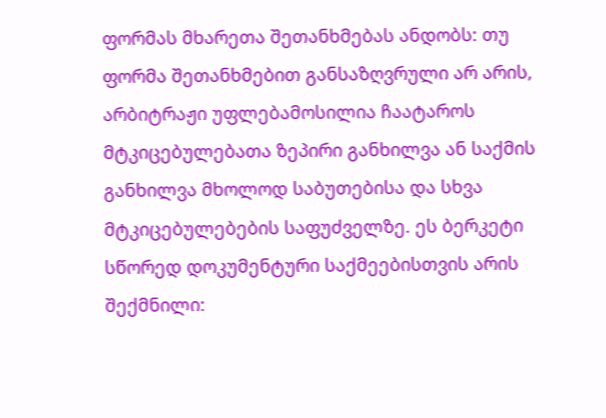ფორმას მხარეთა შეთანხმებას ანდობს: თუ ფორმა შეთანხმებით განსაზღვრული არ არის, არბიტრაჟი უფლებამოსილია ჩაატაროს მტკიცებულებათა ზეპირი განხილვა ან საქმის განხილვა მხოლოდ საბუთებისა და სხვა მტკიცებულებების საფუძველზე. ეს ბერკეტი სწორედ დოკუმენტური საქმეებისთვის არის შექმნილი: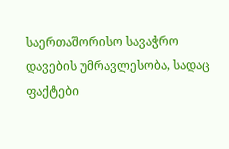საერთაშორისო სავაჭრო დავების უმრავლესობა, სადაც ფაქტები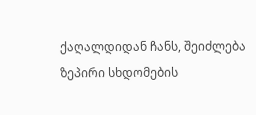ქაღალდიდან ჩანს, შეიძლება ზეპირი სხდომების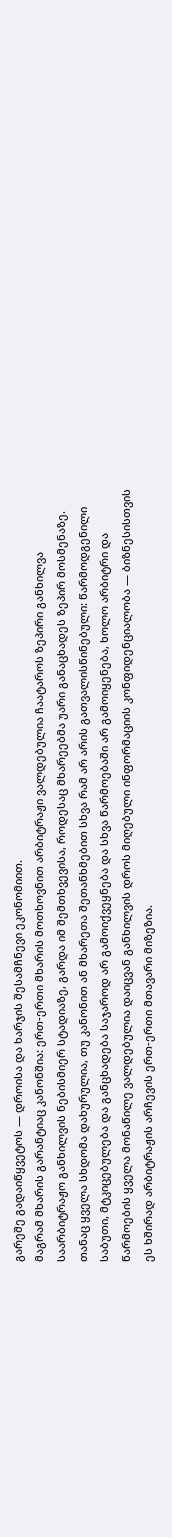გარეშე გადაიწყვეტოს — დროისა და ხარჯის შესამჩნევი ეკონომიით.
მაგრამ მხარის გარანტიაც კანონშია: ერთ-ერთი მხარის მოთხოვნით არბიტრაჟი ვალდებულია ჩაატაროს ზეპირი განხილვა საარბიტრაჟო განხილვის ნებისმიერ სტადიაზე, გარდა იმ შემთხვევისა, როდესაც მხარეებმა უარი განაცხადეს ზეპირ მოსმენაზე. თანაც ყველა სხდომა დახურულია, თუ კანონით ან მხარეთა შეთანხმებით სხვა რამ არ არის გათვალისწინებული: წარმოდგენილი საბუთი, მტკიცებულება და განცხადება საჯაროდ არ გამოიქვეყნება და სხვა წარმოებაში არ გამოიყენება, ხოლო არბიტრი და წარმოების ყველა მონაწილე ვალდებულია დაიცვან განხილვის დროს მიღებული ინფორმაციის კონფიდენციალობა — ბიზნესისთვის ეს ხშირად არბიტრაჟის არჩევის ერთ-ერთი მთავარი მიზეზია.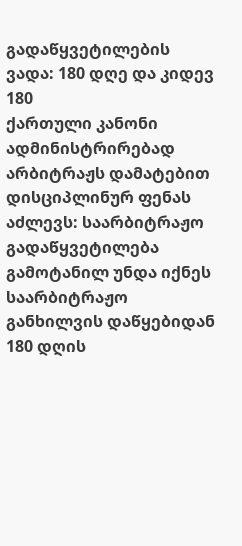გადაწყვეტილების ვადა: 180 დღე და კიდევ 180
ქართული კანონი ადმინისტრირებად არბიტრაჟს დამატებით დისციპლინურ ფენას აძლევს: საარბიტრაჟო გადაწყვეტილება გამოტანილ უნდა იქნეს საარბიტრაჟო განხილვის დაწყებიდან 180 დღის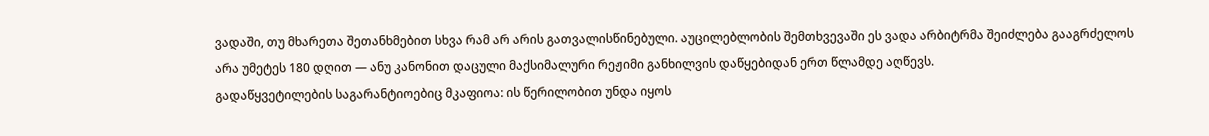ვადაში, თუ მხარეთა შეთანხმებით სხვა რამ არ არის გათვალისწინებული. აუცილებლობის შემთხვევაში ეს ვადა არბიტრმა შეიძლება გააგრძელოს არა უმეტეს 180 დღით — ანუ კანონით დაცული მაქსიმალური რეჟიმი განხილვის დაწყებიდან ერთ წლამდე აღწევს.
გადაწყვეტილების საგარანტიოებიც მკაფიოა: ის წერილობით უნდა იყოს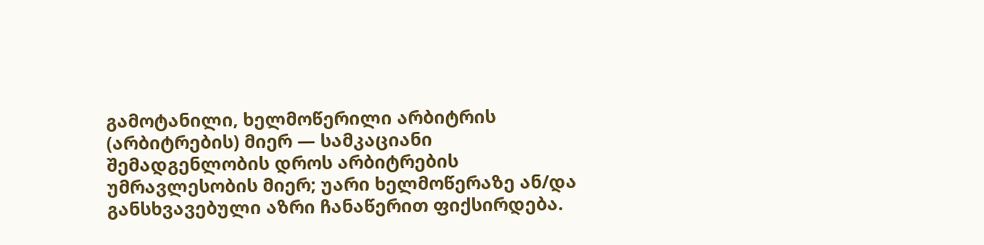გამოტანილი, ხელმოწერილი არბიტრის (არბიტრების) მიერ — სამკაციანი შემადგენლობის დროს არბიტრების უმრავლესობის მიერ; უარი ხელმოწერაზე ან/და განსხვავებული აზრი ჩანაწერით ფიქსირდება.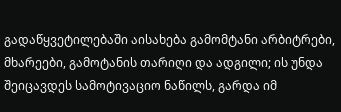გადაწყვეტილებაში აისახება გამომტანი არბიტრები, მხარეები, გამოტანის თარიღი და ადგილი; ის უნდა შეიცავდეს სამოტივაციო ნაწილს, გარდა იმ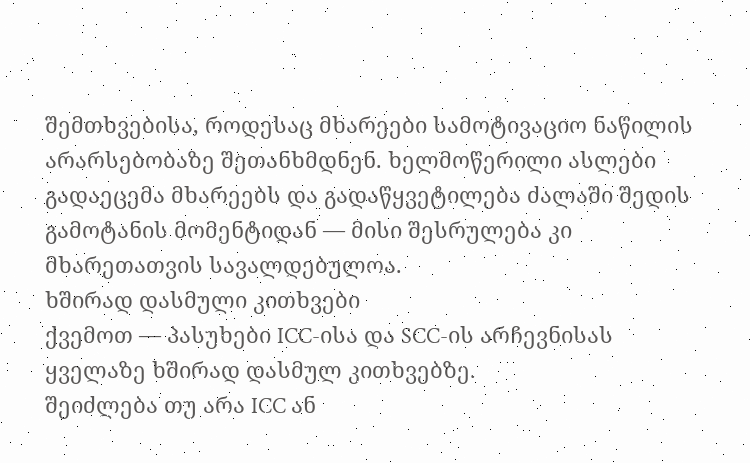შემთხვებისა, როდესაც მხარეები სამოტივაციო ნაწილის არარსებობაზე შეთანხმდნენ. ხელმოწერილი ასლები გადაეცემა მხარეებს და გადაწყვეტილება ძალაში შედის გამოტანის მომენტიდან — მისი შესრულება კი მხარეთათვის სავალდებულოა.
ხშირად დასმული კითხვები
ქვემოთ — პასუხები ICC-ისა და SCC-ის არჩევნისას ყველაზე ხშირად დასმულ კითხვებზე.
შეიძლება თუ არა ICC ან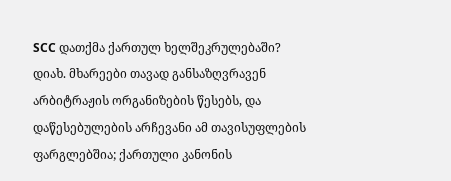SCC დათქმა ქართულ ხელშეკრულებაში?
დიახ. მხარეები თავად განსაზღვრავენ არბიტრაჟის ორგანიზების წესებს, და დაწესებულების არჩევანი ამ თავისუფლების ფარგლებშია; ქართული კანონის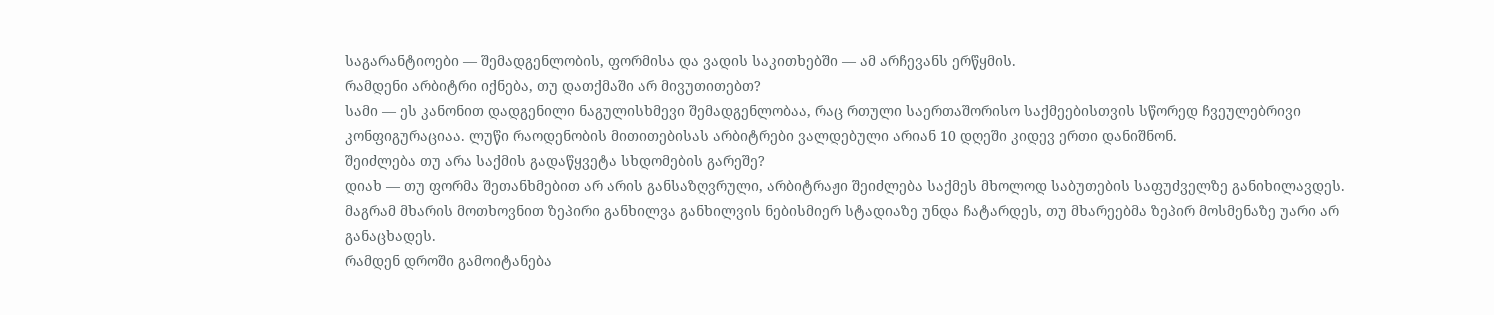საგარანტიოები — შემადგენლობის, ფორმისა და ვადის საკითხებში — ამ არჩევანს ერწყმის.
რამდენი არბიტრი იქნება, თუ დათქმაში არ მივუთითებთ?
სამი — ეს კანონით დადგენილი ნაგულისხმევი შემადგენლობაა, რაც რთული საერთაშორისო საქმეებისთვის სწორედ ჩვეულებრივი კონფიგურაციაა. ლუწი რაოდენობის მითითებისას არბიტრები ვალდებული არიან 10 დღეში კიდევ ერთი დანიშნონ.
შეიძლება თუ არა საქმის გადაწყვეტა სხდომების გარეშე?
დიახ — თუ ფორმა შეთანხმებით არ არის განსაზღვრული, არბიტრაჟი შეიძლება საქმეს მხოლოდ საბუთების საფუძველზე განიხილავდეს. მაგრამ მხარის მოთხოვნით ზეპირი განხილვა განხილვის ნებისმიერ სტადიაზე უნდა ჩატარდეს, თუ მხარეებმა ზეპირ მოსმენაზე უარი არ განაცხადეს.
რამდენ დროში გამოიტანება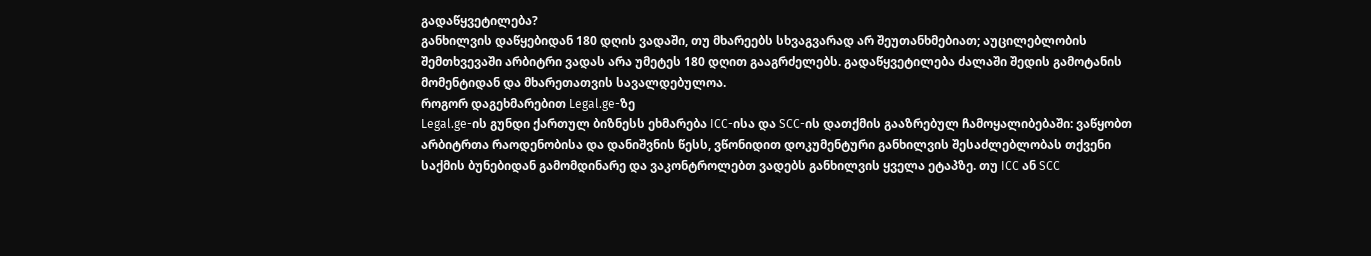გადაწყვეტილება?
განხილვის დაწყებიდან 180 დღის ვადაში, თუ მხარეებს სხვაგვარად არ შეუთანხმებიათ; აუცილებლობის შემთხვევაში არბიტრი ვადას არა უმეტეს 180 დღით გააგრძელებს. გადაწყვეტილება ძალაში შედის გამოტანის მომენტიდან და მხარეთათვის სავალდებულოა.
როგორ დაგეხმარებით Legal.ge-ზე
Legal.ge-ის გუნდი ქართულ ბიზნესს ეხმარება ICC-ისა და SCC-ის დათქმის გააზრებულ ჩამოყალიბებაში: ვაწყობთ არბიტრთა რაოდენობისა და დანიშვნის წესს, ვწონიდით დოკუმენტური განხილვის შესაძლებლობას თქვენი საქმის ბუნებიდან გამომდინარე და ვაკონტროლებთ ვადებს განხილვის ყველა ეტაპზე. თუ ICC ან SCC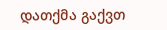დათქმა გაქვთ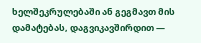ხელშეკრულებაში ან გეგმავთ მის დამატებას, დაგვიკავშირდით —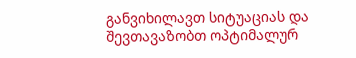განვიხილავთ სიტუაციას და შევთავაზობთ ოპტიმალურ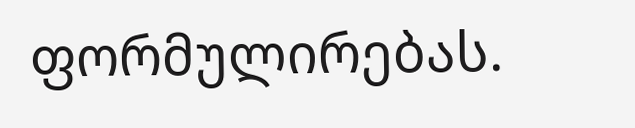ფორმულირებას.